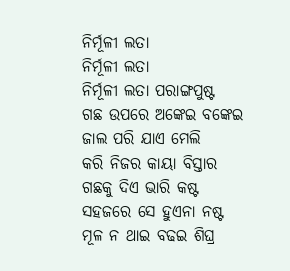ନିର୍ମୂଳୀ ଲତା
ନିର୍ମୂଳୀ ଲତା
ନିର୍ମୂଳୀ ଲତା ପରାଙ୍ଗପୁଷ୍ଟ
ଗଛ ଉପରେ ଅଙ୍କେଇ ବଙ୍କେଇ
ଜାଲ ପରି ଯାଏ ମେଲି
କରି ନିଜର କାୟା ବିସ୍ତାର
ଗଛକୁ ଦିଏ ଭାରି କଷ୍ଟ
ସହଜରେ ସେ ହୁଏନା ନଷ୍ଟ
ମୂଳ ନ ଥାଇ ବଢଇ ଶିଘ୍ର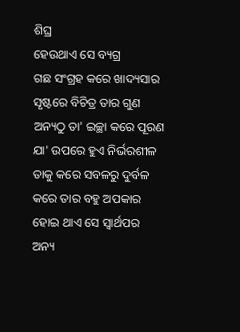ଶିଘ୍ର
ହେଉଥାଏ ସେ ବ୍ୟଗ୍ର
ଗଛ ସଂଗ୍ରହ କରେ ଖାଦ୍ୟସାର
ସୃଷ୍ଟରେ ବିଚିତ୍ର ତାର ଗୁଣ
ଅନ୍ୟଠୁ ତା' ଇଚ୍ଛା କରେ ପୂରଣ
ଯା' ଉପରେ ହୁଏ ନିର୍ଭରଶୀଳ
ତାକୁ କରେ ସବଳରୁ ଦୁର୍ବଳ
କରେ ତାର ବହୁ ଅପକାର
ହୋଇ ଥାଏ ସେ ସ୍ଵାର୍ଥପର
ଅନ୍ୟ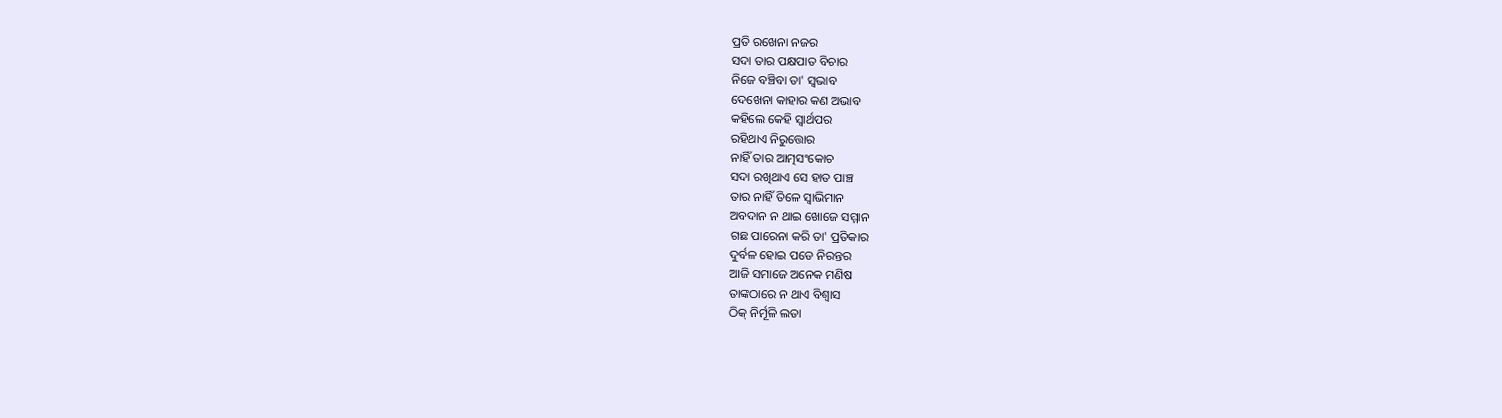ପ୍ରତି ରଖେନା ନଜର
ସଦା ତାର ପକ୍ଷପାତ ବିଚାର
ନିଜେ ବଞ୍ଚିବା ତା' ସ୍ବଭାବ
ଦେଖେନା କାହାର କଣ ଅଭାବ
କହିଲେ କେହି ସ୍ବାର୍ଥପର
ରହିଥାଏ ନିରୁତ୍ତୋର
ନାହିଁ ତାର ଆତ୍ମସଂକୋଚ
ସଦା ରଖିଥାଏ ସେ ହାତ ପାଞ୍ଚ
ତାର ନାହିଁ ତିଳେ ସ୍ଵାଭିମାନ
ଅବଦାନ ନ ଥାଇ ଖୋଜେ ସମ୍ମାନ
ଗଛ ପାରେନା କରି ତା' ପ୍ରତିକାର
ଦୁର୍ବଳ ହୋଇ ପଡେ ନିରନ୍ତର
ଆଜି ସମାଜେ ଅନେକ ମଣିଷ
ତାଙ୍କଠାରେ ନ ଥାଏ ବିଶ୍ଵାସ
ଠିକ୍ ନିର୍ମୂଳି ଲତା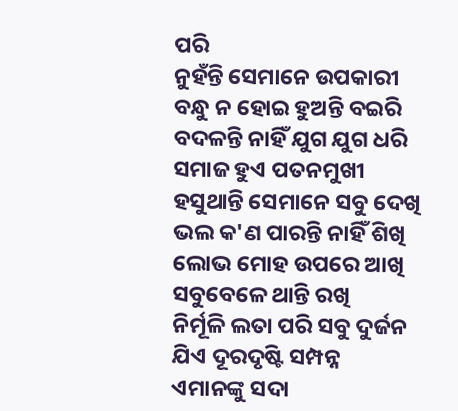ପରି
ନୁହଁନ୍ତି ସେମାନେ ଉପକାରୀ
ବନ୍ଧୁ ନ ହୋଇ ହୁଅନ୍ତି ବଇରି
ବଦଳନ୍ତି ନାହିଁ ଯୁଗ ଯୁଗ ଧରି
ସମାଜ ହୁଏ ପତନମୁଖୀ
ହସୁଥାନ୍ତି ସେମାନେ ସବୁ ଦେଖି
ଭଲ କ'ଣ ପାରନ୍ତି ନାହିଁ ଶିଖି
ଲୋଭ ମୋହ ଉପରେ ଆଖି
ସବୁବେଳେ ଥାନ୍ତି ରଖି
ନିର୍ମୂଳି ଲତା ପରି ସବୁ ଦୁର୍ଜନ
ଯିଏ ଦୂରଦୃଷ୍ଟି ସମ୍ପନ୍ନ
ଏମାନଙ୍କୁ ସଦା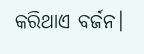କରିଥାଏ ବର୍ଜନ।